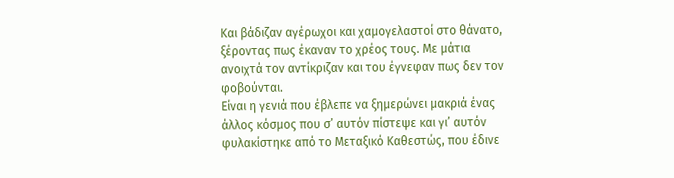Και βάδιζαν αγέρωχοι και χαμογελαστοί στο θάνατο, ξέροντας πως έκαναν το χρέος τους. Με μάτια ανοιχτά τον αντίκριζαν και του έγνεφαν πως δεν τον φοβούνται.
Είναι η γενιά που έβλεπε να ξημερώνει μακριά ένας άλλος κόσμος που σ’ αυτόν πίστεψε και γι’ αυτόν φυλακίστηκε από το Μεταξικό Καθεστώς, που έδινε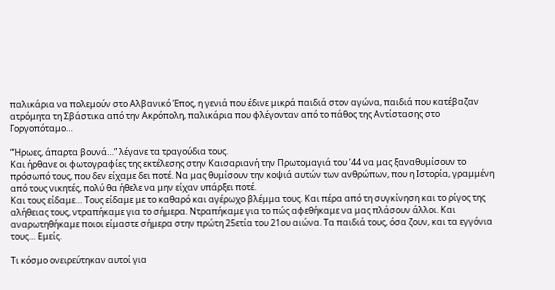παλικάρια να πολεμούν στο Αλβανικό Έπος, η γενιά που έδινε μικρά παιδιά στον αγώνα, παιδιά που κατέβαζαν ατρόμητα τη Σβάστικα από την Ακρόπολη, παλικάρια που φλέγονταν από το πάθος της Αντίστασης στο Γοργοπόταμο…

“Ήρωες, άπαρτα βουνά…” λέγανε τα τραγούδια τους.
Και ήρθανε οι φωτογραφίες της εκτέλεσης στην Καισαριανή την Πρωτομαγιά του ’44 να μας ξαναθυμίσουν το πρόσωπό τους, που δεν είχαμε δει ποτέ. Να μας θυμίσουν την κοψιά αυτών των ανθρώπων, που η Ιστορία, γραμμένη από τους νικητές, πολύ θα ήθελε να μην είχαν υπάρξει ποτέ.
Και τους είδαμε… Τους είδαμε με το καθαρό και αγέρωχο βλέμμα τους. Και πέρα από τη συγκίνηση και το ρίγος της αλήθειας τους, ντραπήκαμε για το σήμερα. Ντραπήκαμε για το πώς αφεθήκαμε να μας πλάσουν άλλοι. Και αναρωτηθήκαμε ποιοι είμαστε σήμερα στην πρώτη 25ετία του 21ου αιώνα. Τα παιδιά τους, όσα ζουν, και τα εγγόνια τους… Εμείς.

Τι κόσμο ονειρεύτηκαν αυτοί για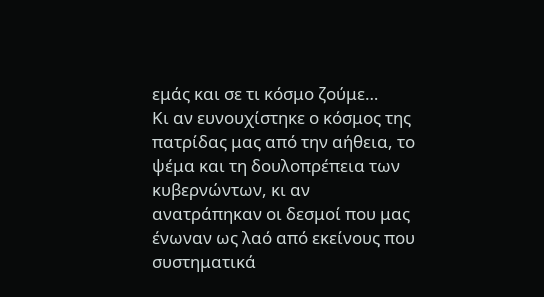εμάς και σε τι κόσμο ζούμε…
Κι αν ευνουχίστηκε ο κόσμος της πατρίδας μας από την αήθεια, το ψέμα και τη δουλοπρέπεια των κυβερνώντων, κι αν ανατράπηκαν οι δεσμοί που μας ένωναν ως λαό από εκείνους που συστηματικά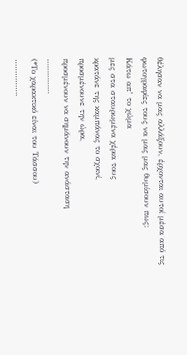θέλησαν να μας αλλάξουν, έρχονται αυτοί μέσα από τις φωτογραφίες τους να μας μας θυμίσουν πως:
Κάτω απ’ το χώμα
μες στα σταυρωμένα χέρια τους
κρατάνε της καμπάνας το σχοινί,
προσμένουνε την ώρα,
προσμένουν να σημάνουν την ανάσταση
……………
(*Το χαρακτικό είναι του Τάσσου)
…………….